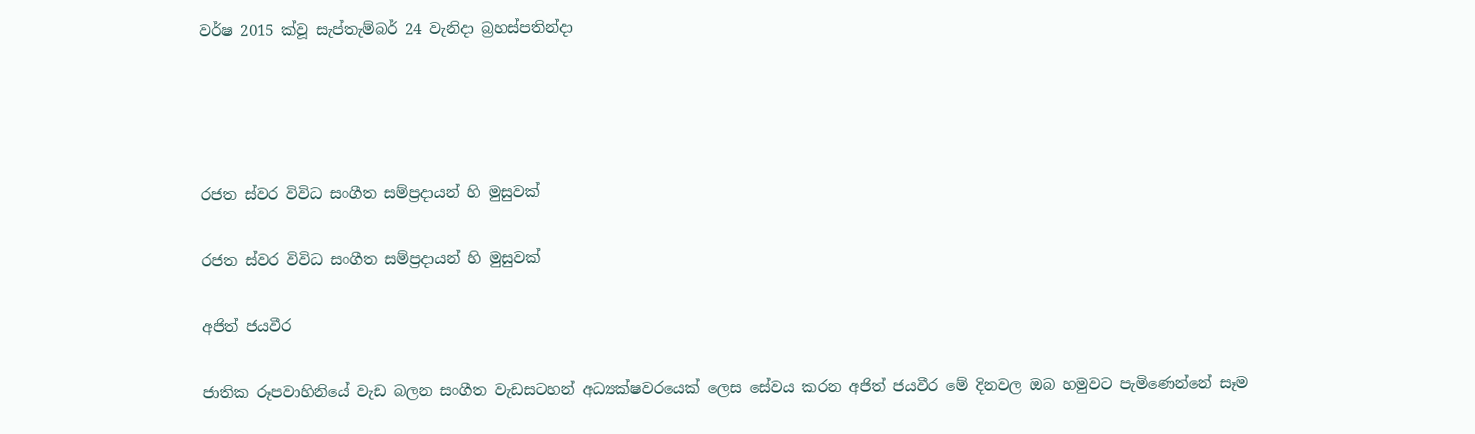වර්ෂ 2015 ක්වූ සැප්තැම්බර් 24 වැනිදා බ්‍රහස්පතින්දා




රජත ස්වර විවිධ සංගීත සම්ප්‍රදායන් හි මුසුවක්

රජත ස්වර විවිධ සංගීත සම්ප්‍රදායන් හි මුසුවක්

අජිත් ජයවීර

ජාතික රූපවාහිනියේ වැඩ බලන සංගීත වැඩසටහන් අධ්‍යක්ෂවරයෙක් ලෙස සේවය කරන අජිත් ජයවීර මේ දිනවල ඔබ හමුවට පැමිණෙන්නේ සෑම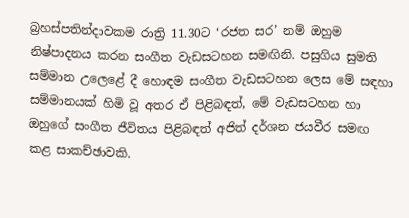බ්‍රහස්පතින්දාවකම රාත්‍රි 11.30ට ‘රජත සර’ නම් ඔහුම නිෂ්පාදනය කරන සංගීත වැඩසටහන සමඟිනි. පසුගිය සුමති සම්මාන උලෙළේ දී හොඳම සංගීත වැඩසටහන ලෙස මේ සඳහා සම්මානයක් හිමි වූ අතර ඒ පිළිබඳත්, මේ වැඩසටහන හා ඔහුගේ සංගීත ජීවිතය පිළිබඳත් අජිත් දර්ශන ජයවීර සමඟ කළ සාකච්ඡාවකි.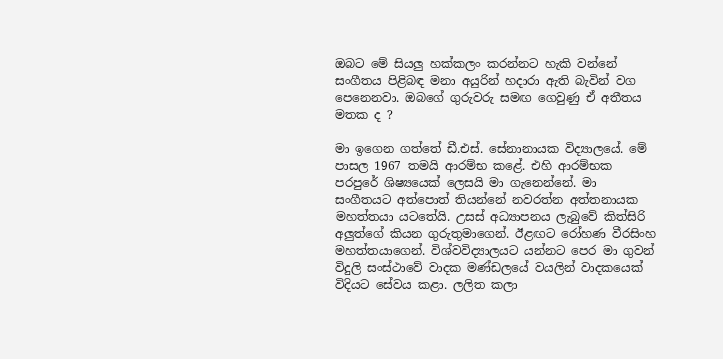ඔබට මේ සියලු හක්කලං කරන්නට හැකි වන්නේ සංගීතය පිළිබඳ මනා අයුරින් හදාරා ඇති බැවින් වග පෙනෙනවා. ඔබගේ ගුරුවරු සමඟ ගෙවුණු ඒ අතීතය මතක ද ?

මා ඉගෙන ගත්තේ ඩී.එස්. සේනානායක විද්‍යාලයේ. මේ පාසල 1967 තමයි ආරම්භ කළේ. එහි ආරම්භක පරපුරේ ශිෂ්‍යයෙක් ලෙසයි මා ගැනෙන්නේ. මා සංගීතයට අත්පොත් තියන්නේ නවරත්න අත්තනායක මහත්තයා යටතේයි. උසස් අධ්‍යාපනය ලැබුවේ කිත්සිරි අලුත්ගේ කියන ගුරුතුමාගෙන්. ඊළඟට රෝහණ වීරසිංහ මහත්තයාගෙන්. විශ්වවිද්‍යාලයට යන්නට පෙර මා ගුවන් විදුලි සංස්ථාවේ වාදක මණ්ඩලයේ වයලින් වාදකයෙක් විදියට සේවය කළා. ලලිත කලා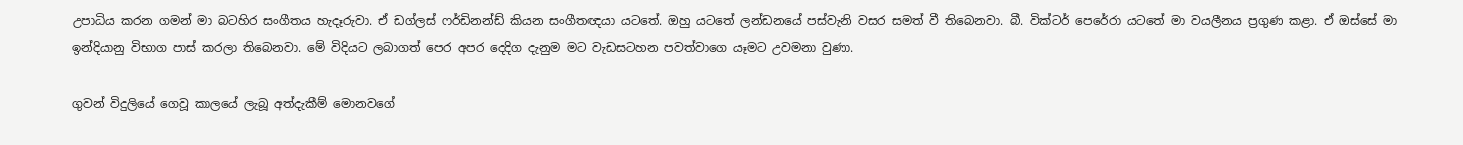උපාධිය කරන ගමන් මා බටහිර සංගීතය හැදෑරුවා. ඒ ඩග්ලස් ෆර්ඩිනන්ඩ් කියන සංගීතඥයා යටතේ. ඔහු යටතේ ලන්ඩනයේ පස්වැනි වසර සමත් වී තිබෙනවා. බී. වික්ටර් පෙරේරා යටතේ මා වයලීනය ප්‍රගුණ කළා. ඒ ඔස්සේ මා ඉන්දියානු විභාග පාස් කරලා තිබෙනවා. මේ විදියට ලබාගත් පෙර අපර දෙදිග දැනුම මට වැඩසටහන පවත්වාගෙ යෑමට උවමනා වුණා.

ගුවන් විදුලියේ ගෙවූ කාලයේ ලැබූ අත්දැකීම් මොනවගේ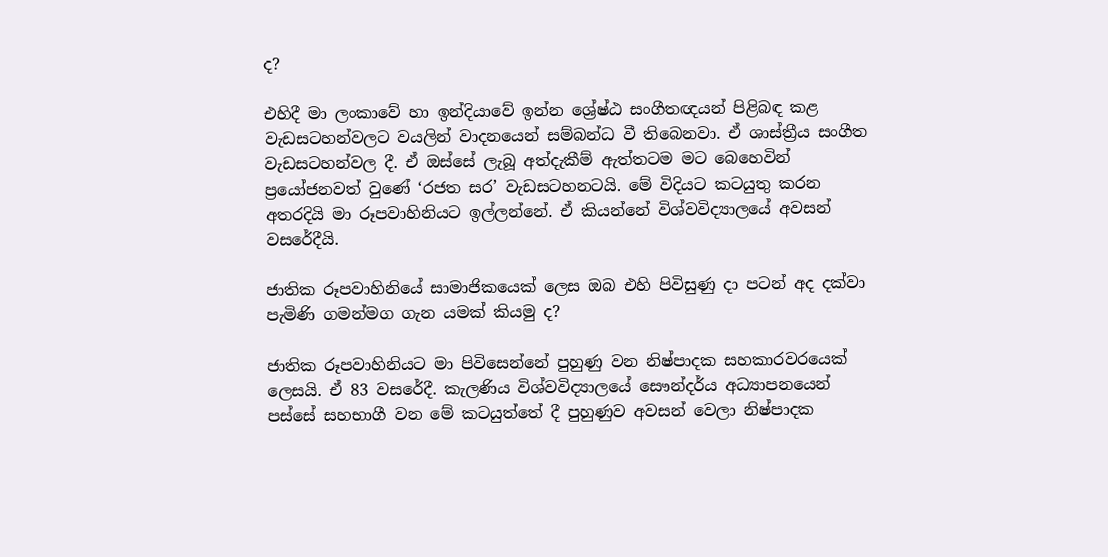ද?

එහිදී මා ලංකාවේ හා ඉන්දියාවේ ඉන්න ශ්‍රේෂ්ඨ සංගීතඥයන් පිළිබඳ කළ වැඩසටහන්වලට වයලින් වාදනයෙන් සම්බන්ධ වී තිබෙනවා. ඒ ශාස්ත්‍රීය සංගීත වැඩසටහන්වල දී. ඒ ඔස්සේ ලැබූ අත්දැකීම් ඇත්තටම මට බෙහෙවින් ප්‍රයෝජනවත් වුණේ ‘රජත සර’ වැඩසටහනටයි. මේ විදියට කටයුතු කරන අතරදියි මා රූපවාහිනියට ඉල්ලන්නේ. ඒ කියන්නේ විශ්වවිද්‍යාලයේ අවසන් වසරේදීයි.

ජාතික රූපවාහිනියේ සාමාජිකයෙක් ලෙස ඔබ එහි පිවිසුණු දා පටන් අද දක්වා පැමිණි ගමන්මග ගැන යමක් කියමු ද?

ජාතික රූපවාහිනියට මා පිවිසෙන්නේ පුහුණු වන නිෂ්පාදක සහකාරවරයෙක් ලෙසයි. ඒ 83 වසරේදී. කැලණිය විශ්වවිද්‍යාලයේ සෞන්දර්ය අධ්‍යාපනයෙන් පස්සේ සහභාගී වන මේ කටයුත්තේ දී පුහුණුව අවසන් වෙලා නිෂ්පාදක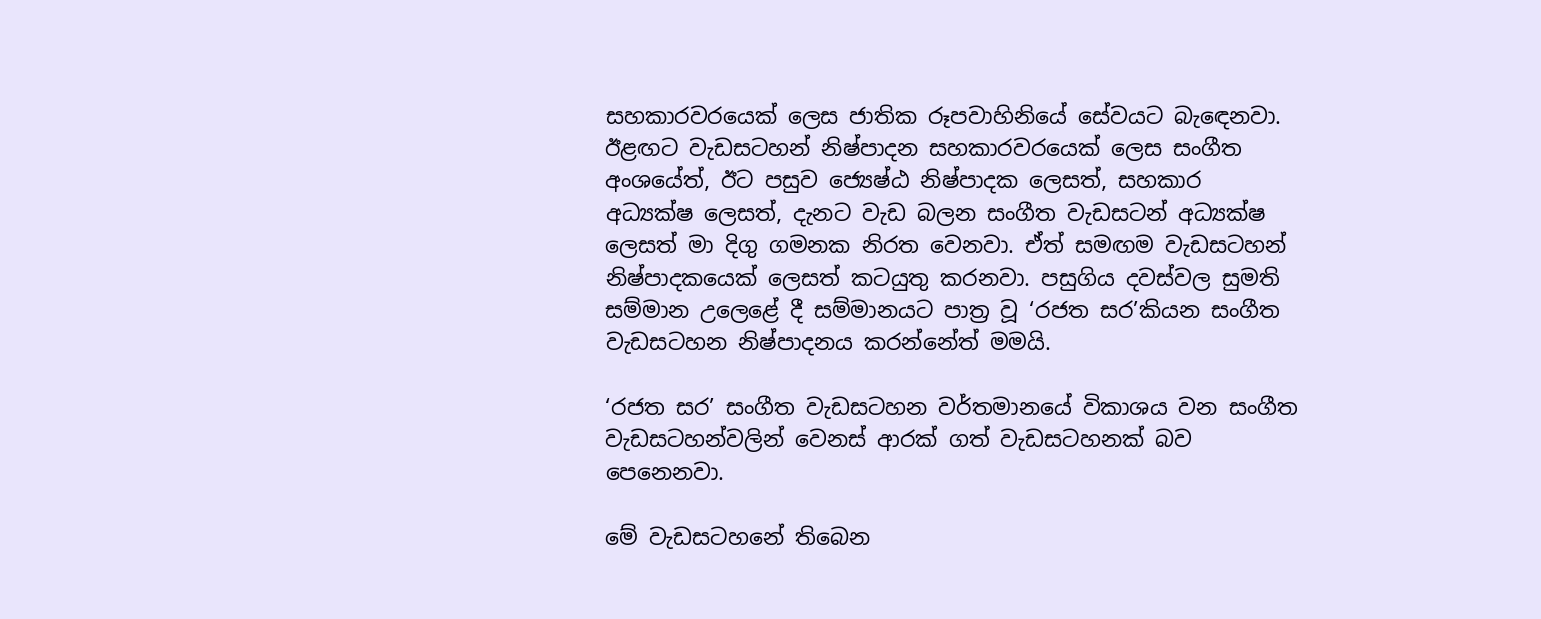සහකාරවරයෙක් ලෙස ජාතික රූපවාහිනියේ සේවයට බැඳෙනවා. ඊළඟට වැඩසටහන් නිෂ්පාදන සහකාරවරයෙක් ලෙස සංගීත අංශයේත්, ඊට පසුව ජ්‍යෙෂ්ඨ නිෂ්පාදක ලෙසත්, සහකාර අධ්‍යක්ෂ ලෙසත්, දැනට වැඩ බලන සංගීත වැඩසටන් අධ්‍යක්ෂ ලෙසත් මා දිගු ගමනක නිරත වෙනවා. ඒත් සමඟම වැඩසටහන් නිෂ්පාදකයෙක් ලෙසත් කටයුතු කරනවා. පසුගිය දවස්වල සුමති සම්මාන උලෙළේ දී සම්මානයට පාත්‍ර වූ ‘රජත සර’කියන සංගීත වැඩසටහන නිෂ්පාදනය කරන්නේත් මමයි.

‘රජත සර’ සංගීත වැඩසටහන වර්තමානයේ විකාශය වන සංගීත වැඩසටහන්වලින් වෙනස් ආරක් ගත් වැඩසටහනක් බව පෙනෙනවා.

මේ වැඩසටහනේ තිබෙන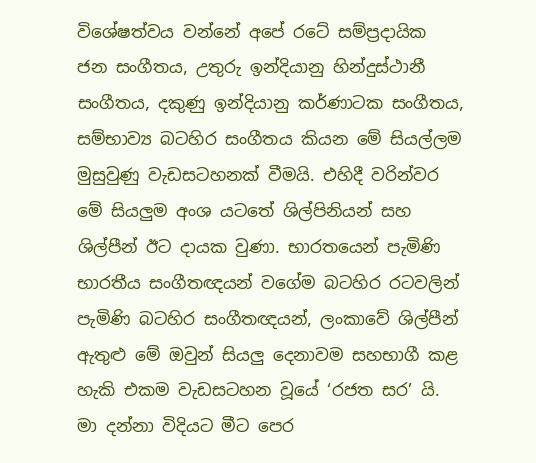විශේෂත්වය වන්නේ අපේ රටේ සම්ප්‍රදායික ජන සංගීතය, උතුරු ඉන්දියානු හින්දුස්ථානී සංගීතය, දකුණු ඉන්දියානු කර්ණාටක සංගීතය, සම්භාව්‍ය බටහිර සංගීතය කියන මේ සියල්ලම මුසුවුණු වැඩසටහනක් වීමයි. එහිදී වරින්වර මේ සියලුම අංශ යටතේ ශිල්පිනියන් සහ ශිල්පීන් ඊට දායක වුණා. භාරතයෙන් පැමිණි භාරතීය සංගීතඥයන් වගේම බටහිර රටවලින් පැමිණි බටහිර සංගීතඥයන්, ලංකාවේ ශිල්පීන් ඇතුළු මේ ඔවුන් සියලු දෙනාවම සහභාගී කළ හැකි එකම වැඩසටහන වූයේ ‘රජත සර’ යි. මා දන්නා විදියට මීට පෙර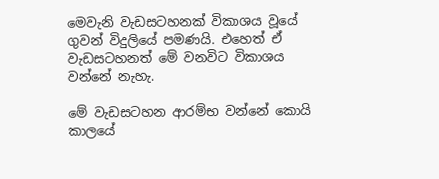මෙවැනි වැඩසටහනක් විකාශය වූයේ ගුවන් විදුලියේ පමණයි. එහෙත් ඒ වැඩසටහනත් මේ වනවිට විකාශය වන්නේ නැහැ.

මේ වැඩසටහන ආරම්භ වන්නේ කොයි කාලයේ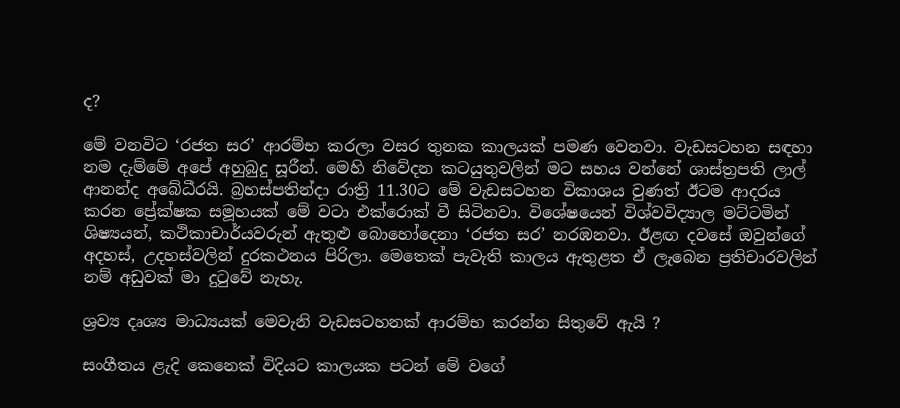ද?

මේ වනවිට ‘රජත සර’ ආරම්භ කරලා වසර තුනක කාලයක් පමණ වෙනවා. වැඩසටහන සඳහා නම දැම්මේ අපේ අහුබුදු සූරීන්. මෙහි නිවේදන කටයුතුවලින් මට සහය වන්නේ ශාස්ත්‍රපති ලාල් ආනන්ද අබේධීරයි. බ්‍රහස්පතින්දා රාත්‍රි 11.30ට මේ වැඩසටහන විකාශය වුණත් ඊටම ආදරය කරන ප්‍රේක්ෂක සමූහයක් මේ වටා එක්රොක් වී සිටිනවා. විශේෂයෙන් විශ්වවිද්‍යාල මට්ටමින් ශිෂ්‍යයන්, කථිකාචාර්යවරුන් ඇතුළු බොහෝදෙනා ‘රජත සර’ නරඹනවා. ඊළඟ දවසේ ඔවුන්ගේ අදහස්, උදහස්වලින් දුරකථනය පිරිලා. මෙතෙක් පැවැති කාලය ඇතුළත ඒ ලැබෙන ප්‍රතිචාරවලින් නම් අඩුවක් මා දුටුවේ නැහැ.

ශ්‍රව්‍ය දෘශ්‍ය මාධ්‍යයක් මෙවැනි වැඩසටහනක් ආරම්භ කරන්න සිතුවේ ඇයි ?

සංගීතය ළැදි කෙනෙක් විදියට කාලයක පටන් මේ වගේ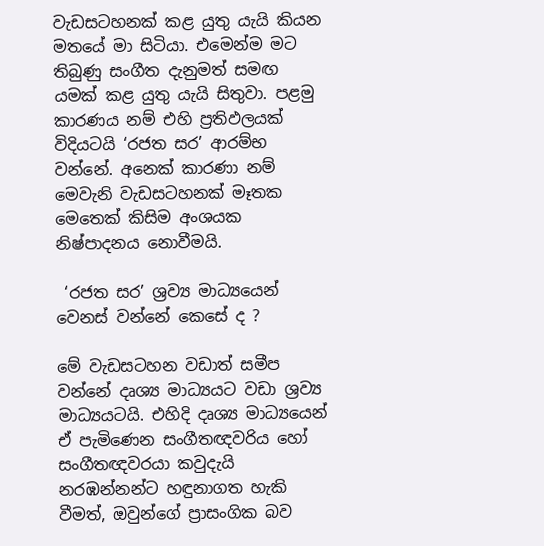වැඩසටහනක් කළ යුතු යැයි කියන මතයේ මා සිටියා. එමෙන්ම මට තිබුණු සංගීත දැනුමත් සමඟ යමක් කළ යුතු යැයි සිතුවා. පළමු කාරණය නම් එහි ප්‍රතිඵලයක් විදියටයි ‘රජත සර’ ආරම්භ වන්නේ. අනෙක් කාරණා නම් මෙවැනි වැඩසටහනක් මෑතක මෙතෙක් කිසිම අංශයක නිෂ්පාදනය නොවීමයි.

 ‘රජත සර’ ශ්‍රව්‍ය මාධ්‍යයෙන් වෙනස් වන්නේ කෙසේ ද ?

මේ වැඩසටහන වඩාත් සමීප වන්නේ දෘශ්‍ය මාධ්‍යයට වඩා ශ්‍රව්‍ය මාධ්‍යයටයි. එහිදි දෘශ්‍ය මාධ්‍යයෙන් ඒ පැමිණෙන සංගීතඥවරිය හෝ සංගීතඥවරයා කවුදැයි නරඹන්නන්ට හඳුනාගත හැකි වීමත්, ඔවුන්ගේ ප්‍රාසංගික බව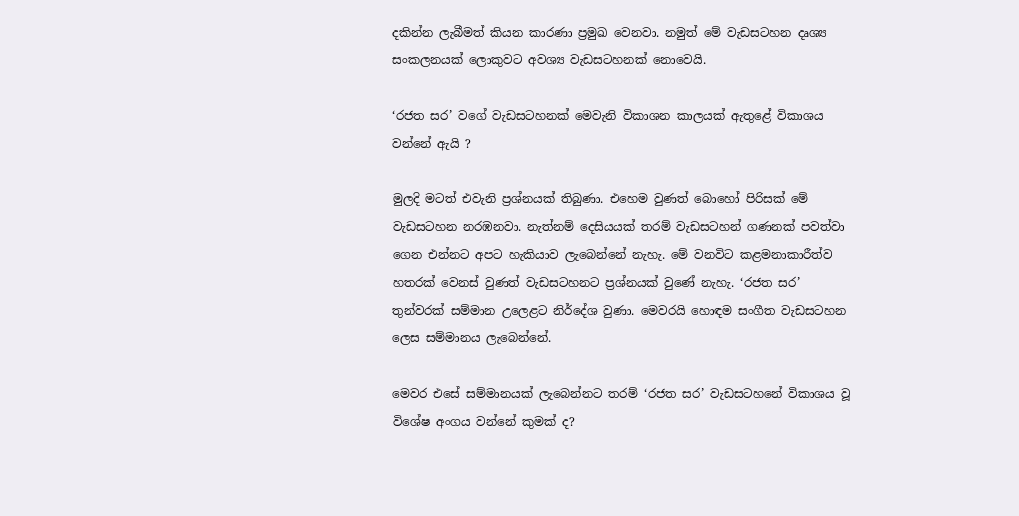දකින්න ලැබීමත් කියන කාරණා ප්‍රමුඛ වෙනවා. නමුත් මේ වැඩසටහන දෘශ්‍ය සංකලනයක් ලොකුවට අවශ්‍ය වැඩසටහනක් නොවෙයි.

‘රජත සර’ වගේ වැඩසටහනක් මෙවැනි විකාශන කාලයක් ඇතුළේ විකාශය වන්නේ ඇයි ?

මුලදි මටත් එවැනි ප්‍රශ්නයක් තිබුණා. එහෙම වුණත් බොහෝ පිරිසක් මේ වැඩසටහන නරඹනවා. නැත්නම් දෙසියයක් තරම් වැඩසටහන් ගණනක් පවත්වා ගෙන එන්නට අපට හැකියාව ලැබෙන්නේ නැහැ. මේ වනවිට කළමනාකාරීත්ව හතරක් වෙනස් වුණත් වැඩසටහනට ප්‍රශ්නයක් වුණේ නැහැ. ‘රජත සර’ තුන්වරක් සම්මාන උලෙළට නිර්දේශ වුණා. මෙවරයි හොඳම සංගීත වැඩසටහන ලෙස සම්මානය ලැබෙන්නේ.

මෙවර එසේ සම්මානයක් ලැබෙන්නට තරම් ‘රජත සර’ වැඩසටහනේ විකාශය වූ විශේෂ අංගය වන්නේ කුමක් ද?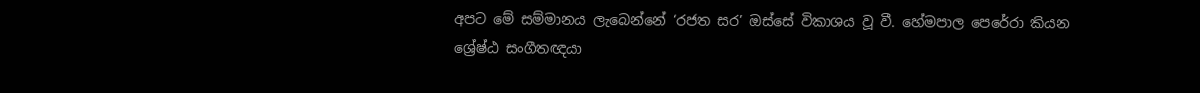අපට මේ සම්මානය ලැබෙන්නේ ‘රජත සර’ ඔස්සේ විකාශය වූ වී. හේමපාල පෙරේරා කියන ශ්‍රේෂ්ඨ සංගීතඥයා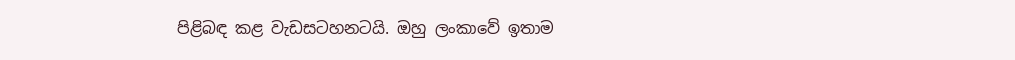පිළිබඳ කළ වැඩසටහනටයි. ඔහු ලංකාවේ ඉතාම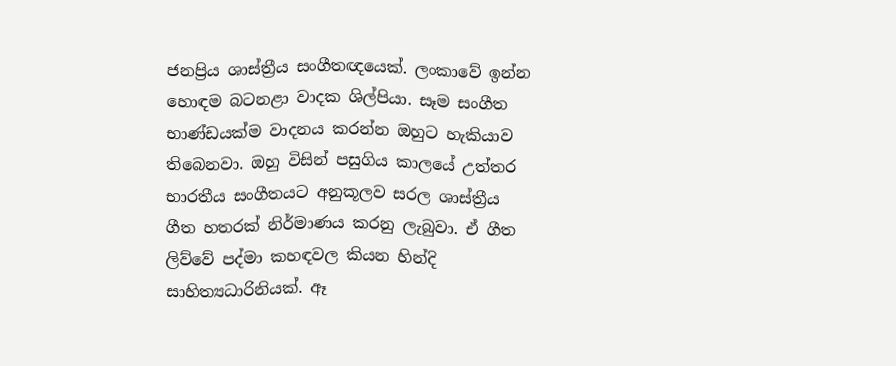ජනප්‍රිය ශාස්ත්‍රීය සංගීතඥයෙක්. ලංකාවේ ඉන්න හොඳම බටනළා වාදක ශිල්පියා. සෑම සංගීත භාණ්ඩයක්ම වාදනය කරන්න ඔහුට හැකියාව තිබෙනවා. ඔහු විසින් පසුගිය කාලයේ උත්තර භාරතීය සංගීතයට අනුකූලව සරල ශාස්ත්‍රීය ගීත හතරක් නිර්මාණය කරනු ලැබුවා. ඒ ගීත ලිව්වේ පද්මා කහඳවල කියන හින්දි සාහිත්‍යධාරිනියක්. ඈ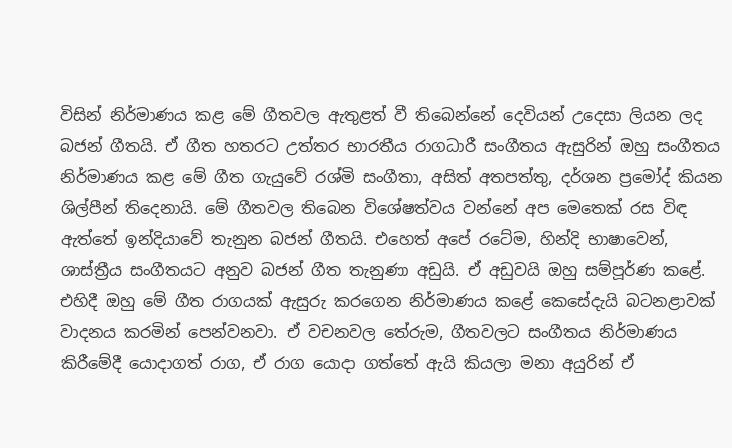විසින් නිර්මාණය කළ මේ ගීතවල ඇතුළත් වී තිබෙන්නේ දෙවියන් උදෙසා ලියන ලද බජන් ගීතයි. ඒ ගීත හතරට උත්තර භාරතීය රාගධාරී සංගීතය ඇසුරින් ඔහු සංගීතය නිර්මාණය කළ මේ ගීත ගැයුවේ රශ්මි සංගීතා, අසිත් අතපත්තු, දර්ශන ප්‍රමෝද් කියන ශිල්පීන් තිදෙනායි. මේ ගීතවල තිබෙන විශේෂත්වය වන්නේ අප මෙතෙක් රස විඳ ඇත්තේ ඉන්දියාවේ තැනුන බජන් ගීතයි. එහෙත් අපේ රටේම, හින්දි භාෂාවෙන්, ශාස්ත්‍රීය සංගීතයට අනුව බජන් ගීත තැනුණා අඩුයි. ඒ අඩුවයි ඔහු සම්පූර්ණ කළේ. එහිදී ඔහු මේ ගීත රාගයක් ඇසුරු කරගෙන නිර්මාණය කළේ කෙසේදැයි බටනළාවක් වාදනය කරමින් පෙන්වනවා. ඒ වචනවල තේරුම, ගීතවලට සංගීතය නිර්මාණය කිරීමේදී යොදාගත් රාග, ඒ රාග යොදා ගත්තේ ඇයි කියලා මනා අයුරින් ඒ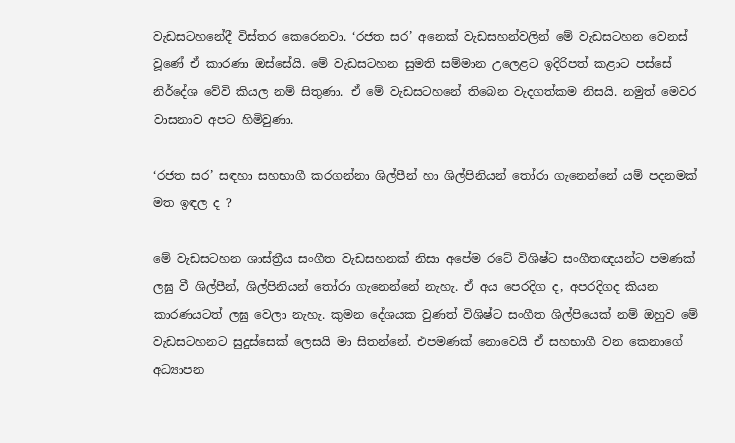වැඩසටහනේදී විස්තර කෙරෙනවා. ‘රජත සර’ අනෙක් වැඩසහන්වලින් මේ වැඩසටහන වෙනස් වූණේ ඒ කාරණා ඔස්සේයි. මේ වැඩසටහන සුමති සම්මාන උලෙළට ඉදිරිපත් කළාට පස්සේ නිර්දේශ වේවි කියල නම් සිතුණා. ඒ මේ වැඩසටහනේ තිබෙන වැදගත්කම නිසයි. නමුත් මෙවර වාසනාව අපට හිමිවුණා.

‘රජත සර’ සඳහා සහභාගී කරගන්නා ශිල්පීන් හා ශිල්පිනියන් තෝරා ගැනෙන්නේ යම් පදනමක් මත ඉඳල ද ?

මේ වැඩසටහන ශාස්ත්‍රීය සංගීත වැඩසහනක් නිසා අපේම රටේ විශිෂ්ට සංගීතඥයන්ට පමණක් ලඝු වී ශිල්පීන්, ශිල්පිනියන් තෝරා ගැනෙන්නේ නැහැ. ඒ අය පෙරදිග ද, අපරදිගද කියන කාරණයටත් ලඝු වෙලා නැහැ. කුමන දේශයක වුණත් විශිෂ්ට සංගීත ශිල්පියෙක් නම් ඔහුව මේ වැඩසටහනට සුදුස්සෙක් ලෙසයි මා සිතන්නේ. එපමණක් නොවෙයි ඒ සහභාගී වන කෙනාගේ අධ්‍යාපන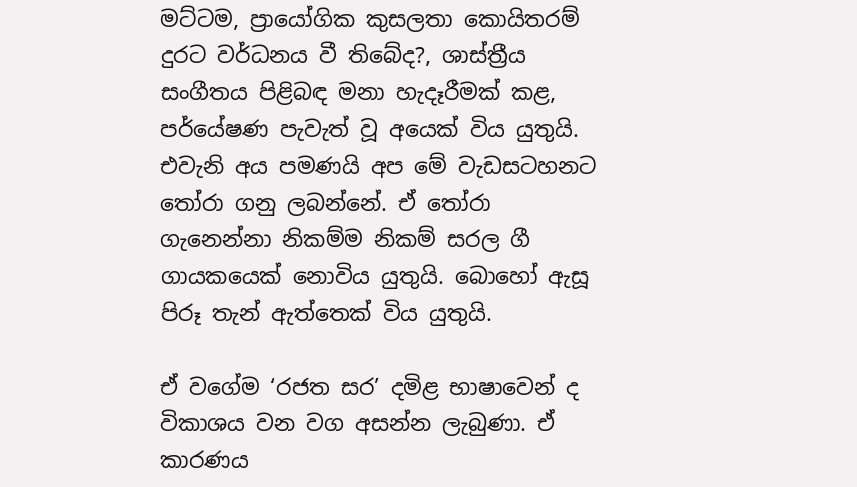මට්ටම, ප්‍රායෝගික කුසලතා කොයිතරම් දුරට වර්ධනය වී තිබේද?, ශාස්ත්‍රීය සංගීතය පිළිබඳ මනා හැදෑරීමක් කළ, පර්යේෂණ පැවැත් වූ අයෙක් විය යුතුයි. එවැනි අය පමණයි අප මේ වැඩසටහනට තෝරා ගනු ලබන්නේ. ඒ තෝරා ගැනෙන්නා නිකම්ම නිකම් සරල ගී ගායකයෙක් නොවිය යුතුයි. බොහෝ ඇසූ පිරූ තැන් ඇත්තෙක් විය යුතුයි.

ඒ වගේම ‘රජත සර’ දමිළ භාෂාවෙන් ද විකාශය වන වග අසන්න ලැබුණා. ඒ කාරණය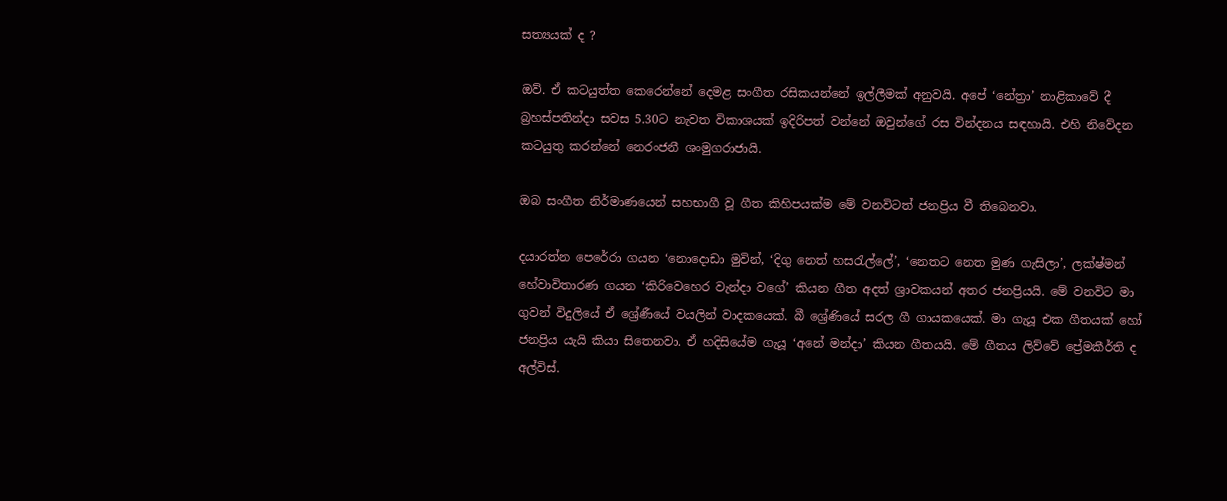සත්‍යයක් ද ?

ඔව්. ඒ කටයුත්ත කෙරෙන්නේ දෙමළ සංගීත රසිකයන්නේ ඉල්ලීමක් අනුවයි. අපේ ‘නේත්‍රා’ නාළිකාවේ දී බ්‍රහස්පතින්දා සවස 5.30ට නැවත විකාශයක් ඉදිරිපත් වන්නේ ඔවුන්ගේ රස වින්දනය සඳහායි. එහි නිවේදන කටයුතු කරන්නේ නෙරංජනී ශංමුගරාජායි.

ඔබ සංගීත නිර්මාණයෙන් සහභාගී වූ ගීත කිහිපයක්ම මේ වනවිටත් ජනප්‍රිය වී තිබෙනවා.

දයාරත්න පෙරේරා ගයන ‘නොදොඩා මුවින්, ‘දිගු නෙත් හසරැල්ලේ’, ‘නෙතට නෙත මුණ ගැසිලා’, ලක්ෂ්මන් හේවාවිතාරණ ගයන ‘කිරිවෙහෙර වැන්දා වගේ’ කියන ගීත අදත් ශ්‍රාවකයන් අතර ජනප්‍රියයි. මේ වනවිට මා ගුවන් විදුලියේ ඒ ශ්‍රේණීයේ වයලින් වාදකයෙක්. බී ශ්‍රේණියේ සරල ගී ගායකයෙක්. මා ගැයූ එක ගීතයක් හෝ ජනප්‍රිය යැයි කියා සිතෙනවා. ඒ හදිසියේම ගැයූ ‘අනේ මන්දා’ කියන ගීතයයි. මේ ගීතය ලිව්වේ ප්‍රේමකීර්ති ද අල්විස්.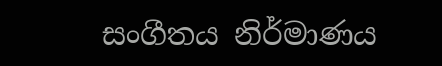සංගීතය නිර්මාණය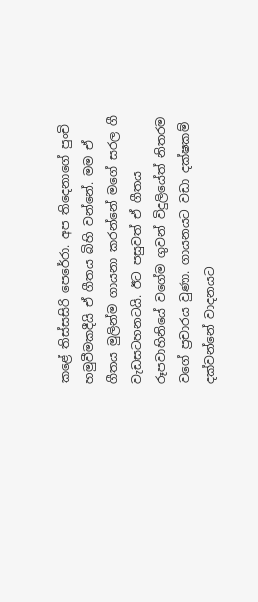කළේ තිස්සසිරි පෙරේරා. අප තිදෙනාගේ පුංචි හමුවීමකදීයි ඒ ගීතය බිහි වන්නේ. මම ඒ ගීතය මුලින්ම ගායනා කරන්නේ මගේ සරල ගී වැඩසටහනටයි. ඊට පසුවත් ඒ ගීතය රූපවාහිනියේ වගේම ගුවන් විදුලියේත් නිතරම වගේ ප්‍රචාරය වුණා. ගායනයට වඩා දක්ෂකම් දක්වන්නේ වාදනයට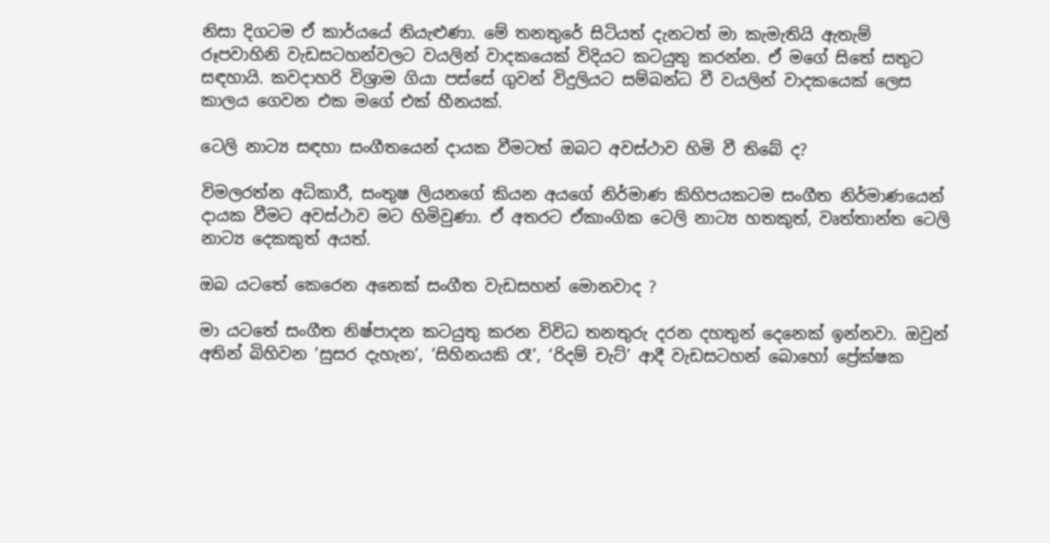නිසා දිගටම ඒ කාර්යයේ නියැළුණා. මේ තනතුරේ සිටියත් දැනටත් මා කැමැතියි ඇතැම් රූපවාහිනි වැඩසටහන්වලට වයලින් වාදකයෙක් විදියට කටයුතු කරන්න. ඒ මගේ සිතේ සතුට සඳහායි. කවදාහරි විශ්‍රාම ගියා පස්සේ ගුවන් විදුලියට සම්බන්ධ වී වයලින් වාදකයෙක් ලෙස කාලය ගෙවන එක මගේ එක් හීනයක්.

ටෙලි නාට්‍ය සඳහා සංගීතයෙන් දායක වීමටත් ඔබට අවස්ථාව හිමි වී තිබේ ද?

විමලරත්න අධිකාරී, සංතුෂ ලියනගේ කියන අයගේ නිර්මාණ කිහිපයකටම සංගීත නිර්මාණයෙන් දායක වීමට අවස්ථාව මට හිමිවුණා. ඒ අතරට ඒකාංගික ටෙලි නාට්‍ය හතකුත්, වෘත්තාන්ත ටෙලි නාට්‍ය දෙකකුත් අයත්.

ඔබ යටතේ කෙරෙන අනෙක් සංගීත වැඩසහන් මොනවාද ?

මා යටතේ සංගීත නිෂ්පාදන කටයුතු කරන විවිධ තනතුරු දරන දහතුන් දෙනෙක් ඉන්නවා. ඔවුන් අතින් බිහිවන ‘සුසර දැහැන’, ‘සිහිනයකි රෑ’, ‘රිදම් චැට්’ ආදී වැඩසටහන් බොහෝ ප්‍රේක්ෂක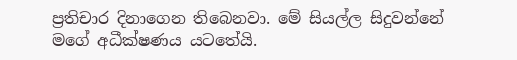ප්‍රතිචාර දිනාගෙන තිබෙනවා. මේ සියල්ල සිදුවන්නේ මගේ අධීක්ෂණය යටතේයි.